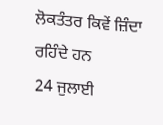ਲੋਕਤੰਤਰ ਕਿਵੇਂ ਜ਼ਿੰਦਾ ਰਹਿੰਦੇ ਹਨ
24 ਜੁਲਾਈ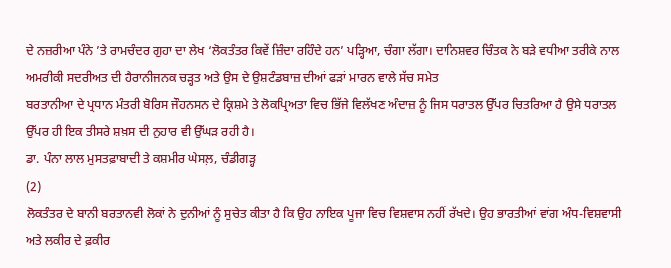ਦੇ ਨਜ਼ਰੀਆ ਪੰਨੇ ’ਤੇ ਰਾਮਚੰਦਰ ਗੁਹਾ ਦਾ ਲੇਖ ‘ਲੋਕਤੰਤਰ ਕਿਵੇਂ ਜ਼ਿੰਦਾ ਰਹਿੰਦੇ ਹਨ’ ਪੜ੍ਹਿਆ, ਚੰਗਾ ਲੱਗਾ। ਦਾਨਿਸ਼ਵਰ ਚਿੰਤਕ ਨੇ ਬੜੇ ਵਧੀਆ ਤਰੀਕੇ ਨਾਲ ਅਮਰੀਕੀ ਸਦਰੀਅਤ ਦੀ ਹੈਰਾਨੀਜਨਕ ਚੜ੍ਹਤ ਅਤੇ ਉਸ ਦੇ ਉਸ਼ਟੰਡਬਾਜ਼ ਦੀਆਂ ਫੜਾਂ ਮਾਰਨ ਵਾਲੇ ਸੱਚ ਸਮੇਤ
ਬਰਤਾਨੀਆ ਦੇ ਪ੍ਰਧਾਨ ਮੰਤਰੀ ਬੋਰਿਸ ਜੌਹਨਸਨ ਦੇ ਕ੍ਰਿਸ਼ਮੇ ਤੇ ਲੋਕਪ੍ਰਿਅਤਾ ਵਿਚ ਭਿੱਜੇ ਵਿਲੱਖਣ ਅੰਦਾਜ਼ ਨੂੰ ਜਿਸ ਧਰਾਤਲ ਉੱਪਰ ਚਿਤਰਿਆ ਹੈ ਉਸੇ ਧਰਾਤਲ ਉੱਪਰ ਹੀ ਇਕ ਤੀਸਰੇ ਸ਼ਖ਼ਸ ਦੀ ਨੁਹਾਰ ਵੀ ਉੱਘੜ ਰਹੀ ਹੈ।
ਡਾ. ਪੰਨਾ ਲਾਲ ਮੁਸਤਫ਼ਾਬਾਦੀ ਤੇ ਕਸ਼ਮੀਰ ਘੇਸਲ਼, ਚੰਡੀਗੜ੍ਹ
(2)
ਲੋਕਤੰਤਰ ਦੇ ਬਾਨੀ ਬਰਤਾਨਵੀ ਲੋਕਾਂ ਨੇ ਦੁਨੀਆਂ ਨੂੰ ਸੁਚੇਤ ਕੀਤਾ ਹੈ ਕਿ ਉਹ ਨਾਇਕ ਪੂਜਾ ਵਿਚ ਵਿਸ਼ਵਾਸ ਨਹੀਂ ਰੱਖਦੇ। ਉਹ ਭਾਰਤੀਆਂ ਵਾਂਗ ਅੰਧ-ਵਿਸ਼ਵਾਸੀ ਅਤੇ ਲਕੀਰ ਦੇ ਫ਼ਕੀਰ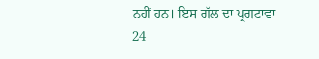ਨਹੀਂ ਹਨ। ਇਸ ਗੱਲ ਦਾ ਪ੍ਰਗਟਾਵਾ 24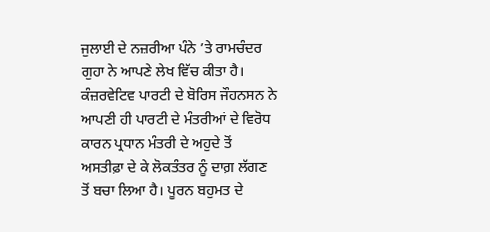ਜੁਲਾਈ ਦੇ ਨਜ਼ਰੀਆ ਪੰਨੇ ’ਤੇ ਰਾਮਚੰਦਰ ਗੁਹਾ ਨੇ ਆਪਣੇ ਲੇਖ ਵਿੱਚ ਕੀਤਾ ਹੈ। ਕੰਜ਼ਰਵੇਟਿਵ ਪਾਰਟੀ ਦੇ ਬੋਰਿਸ ਜੌਹਨਸਨ ਨੇ ਆਪਣੀ ਹੀ ਪਾਰਟੀ ਦੇ ਮੰਤਰੀਆਂ ਦੇ ਵਿਰੋਧ ਕਾਰਨ ਪ੍ਰਧਾਨ ਮੰਤਰੀ ਦੇ ਅਹੁਦੇ ਤੋਂ ਅਸਤੀਫ਼ਾ ਦੇ ਕੇ ਲੋਕਤੰਤਰ ਨੂੰ ਦਾਗ਼ ਲੱਗਣ ਤੋਂ ਬਚਾ ਲਿਆ ਹੈ। ਪੂਰਨ ਬਹੁਮਤ ਦੇ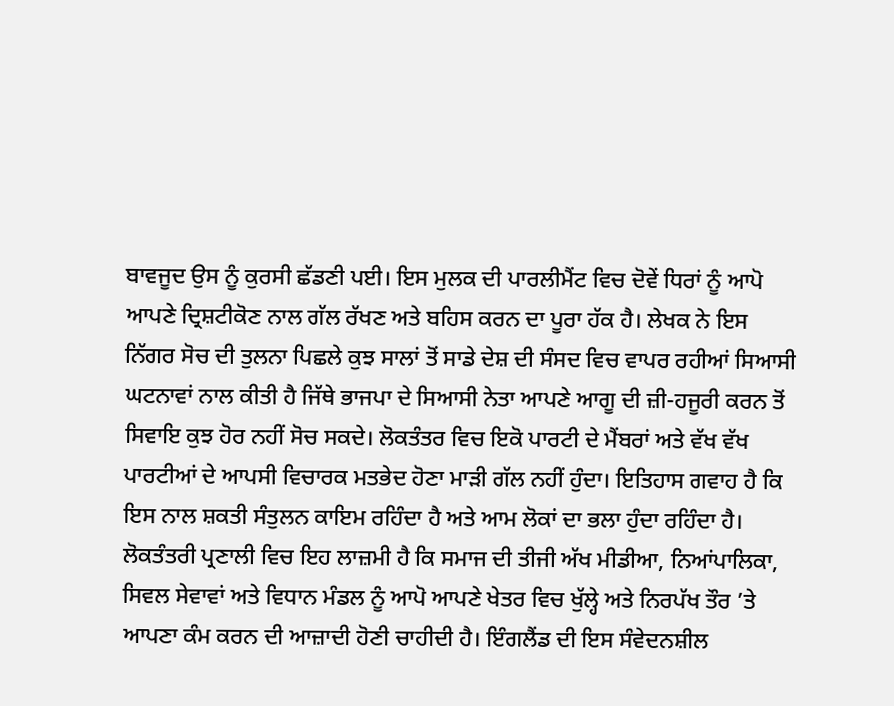ਬਾਵਜੂਦ ਉਸ ਨੂੰ ਕੁਰਸੀ ਛੱਡਣੀ ਪਈ। ਇਸ ਮੁਲਕ ਦੀ ਪਾਰਲੀਮੈਂਟ ਵਿਚ ਦੋਵੇਂ ਧਿਰਾਂ ਨੂੰ ਆਪੋ ਆਪਣੇ ਦ੍ਰਿਸ਼ਟੀਕੋਣ ਨਾਲ ਗੱਲ ਰੱਖਣ ਅਤੇ ਬਹਿਸ ਕਰਨ ਦਾ ਪੂਰਾ ਹੱਕ ਹੈ। ਲੇਖਕ ਨੇ ਇਸ ਨਿੱਗਰ ਸੋਚ ਦੀ ਤੁਲਨਾ ਪਿਛਲੇ ਕੁਝ ਸਾਲਾਂ ਤੋਂ ਸਾਡੇ ਦੇਸ਼ ਦੀ ਸੰਸਦ ਵਿਚ ਵਾਪਰ ਰਹੀਆਂ ਸਿਆਸੀ ਘਟਨਾਵਾਂ ਨਾਲ ਕੀਤੀ ਹੈ ਜਿੱਥੇ ਭਾਜਪਾ ਦੇ ਸਿਆਸੀ ਨੇਤਾ ਆਪਣੇ ਆਗੂ ਦੀ ਜ਼ੀ-ਹਜੂਰੀ ਕਰਨ ਤੋਂ ਸਿਵਾਇ ਕੁਝ ਹੋਰ ਨਹੀਂ ਸੋਚ ਸਕਦੇ। ਲੋਕਤੰਤਰ ਵਿਚ ਇਕੋ ਪਾਰਟੀ ਦੇ ਮੈਂਬਰਾਂ ਅਤੇ ਵੱਖ ਵੱਖ ਪਾਰਟੀਆਂ ਦੇ ਆਪਸੀ ਵਿਚਾਰਕ ਮਤਭੇਦ ਹੋਣਾ ਮਾੜੀ ਗੱਲ ਨਹੀਂ ਹੁੰਦਾ। ਇਤਿਹਾਸ ਗਵਾਹ ਹੈ ਕਿ ਇਸ ਨਾਲ ਸ਼ਕਤੀ ਸੰਤੁਲਨ ਕਾਇਮ ਰਹਿੰਦਾ ਹੈ ਅਤੇ ਆਮ ਲੋਕਾਂ ਦਾ ਭਲਾ ਹੁੰਦਾ ਰਹਿੰਦਾ ਹੈ। ਲੋਕਤੰਤਰੀ ਪ੍ਰਣਾਲੀ ਵਿਚ ਇਹ ਲਾਜ਼ਮੀ ਹੈ ਕਿ ਸਮਾਜ ਦੀ ਤੀਜੀ ਅੱਖ ਮੀਡੀਆ, ਨਿਆਂਪਾਲਿਕਾ, ਸਿਵਲ ਸੇਵਾਵਾਂ ਅਤੇ ਵਿਧਾਨ ਮੰਡਲ ਨੂੰ ਆਪੋ ਆਪਣੇ ਖੇਤਰ ਵਿਚ ਖੁੱਲ੍ਹੇ ਅਤੇ ਨਿਰਪੱਖ ਤੌਰ ’ਤੇ ਆਪਣਾ ਕੰਮ ਕਰਨ ਦੀ ਆਜ਼ਾਦੀ ਹੋਣੀ ਚਾਹੀਦੀ ਹੈ। ਇੰਗਲੈਂਡ ਦੀ ਇਸ ਸੰਵੇਦਨਸ਼ੀਲ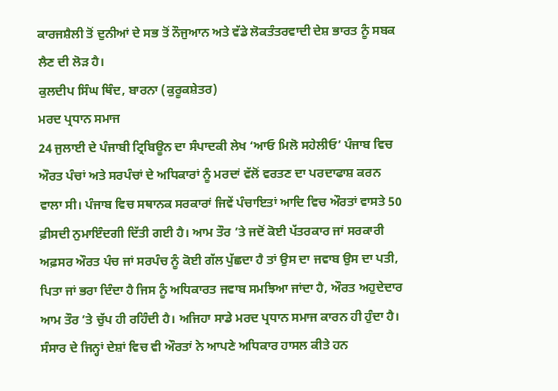ਕਾਰਜਸ਼ੈਲੀ ਤੋਂ ਦੁਨੀਆਂ ਦੇ ਸਭ ਤੋਂ ਨੌਜੁਆਨ ਅਤੇ ਵੱਡੇ ਲੋਕਤੰਤਰਵਾਦੀ ਦੇਸ਼ ਭਾਰਤ ਨੂੰ ਸਬਕ ਲੈਣ ਦੀ ਲੋੜ ਹੈ।
ਕੁਲਦੀਪ ਸਿੰਘ ਥਿੰਦ, ਬਾਰਨਾ (ਕੁਰੂਕਸ਼ੇਤਰ)
ਮਰਦ ਪ੍ਰਧਾਨ ਸਮਾਜ
24 ਜੁਲਾਈ ਦੇ ਪੰਜਾਬੀ ਟ੍ਰਿਬਿਊਨ ਦਾ ਸੰਪਾਦਕੀ ਲੇਖ ‘ਆਓ ਮਿਲੋ ਸਹੇਲੀਓ’ ਪੰਜਾਬ ਵਿਚ ਔਰਤ ਪੰਚਾਂ ਅਤੇ ਸਰਪੰਚਾਂ ਦੇ ਅਧਿਕਾਰਾਂ ਨੂੰ ਮਰਦਾਂ ਵੱਲੋਂ ਵਰਤਣ ਦਾ ਪਰਦਾਫਾਸ਼ ਕਰਨ ਵਾਲਾ ਸੀ। ਪੰਜਾਬ ਵਿਚ ਸਥਾਨਕ ਸਰਕਾਰਾਂ ਜਿਵੇਂ ਪੰਚਾਇਤਾਂ ਆਦਿ ਵਿਚ ਔਰਤਾਂ ਵਾਸਤੇ 50 ਫ਼ੀਸਦੀ ਨੁਮਾਇੰਦਗੀ ਦਿੱਤੀ ਗਈ ਹੈ। ਆਮ ਤੌਰ ’ਤੇ ਜਦੋਂ ਕੋਈ ਪੱਤਰਕਾਰ ਜਾਂ ਸਰਕਾਰੀ ਅਫ਼ਸਰ ਔਰਤ ਪੰਚ ਜਾਂ ਸਰਪੰਚ ਨੂੰ ਕੋਈ ਗੱਲ ਪੁੱਛਦਾ ਹੈ ਤਾਂ ਉਸ ਦਾ ਜਵਾਬ ਉਸ ਦਾ ਪਤੀ, ਪਿਤਾ ਜਾਂ ਭਰਾ ਦਿੰਦਾ ਹੈ ਜਿਸ ਨੂੰ ਅਧਿਕਾਰਤ ਜਵਾਬ ਸਮਝਿਆ ਜਾਂਦਾ ਹੈ, ਔਰਤ ਅਹੁਦੇਦਾਰ ਆਮ ਤੌਰ ’ਤੇ ਚੁੱਪ ਹੀ ਰਹਿੰਦੀ ਹੈ। ਅਜਿਹਾ ਸਾਡੇ ਮਰਦ ਪ੍ਰਧਾਨ ਸਮਾਜ ਕਾਰਨ ਹੀ ਹੁੰਦਾ ਹੈ। ਸੰਸਾਰ ਦੇ ਜਿਨ੍ਹਾਂ ਦੇਸ਼ਾਂ ਵਿਚ ਵੀ ਔਰਤਾਂ ਨੇ ਆਪਣੇ ਅਧਿਕਾਰ ਹਾਸਲ ਕੀਤੇ ਹਨ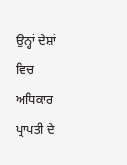ਉਨ੍ਹਾਂ ਦੇਸ਼ਾਂ ਵਿਚ ਅਧਿਕਾਰ ਪ੍ਰਾਪਤੀ ਦੇ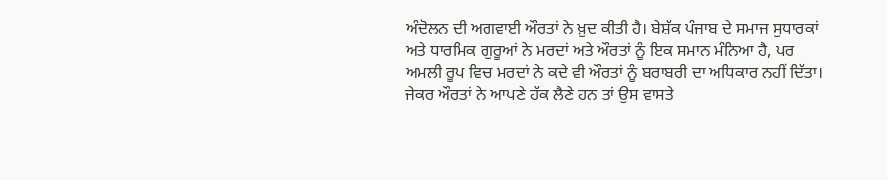ਅੰਦੋਲਨ ਦੀ ਅਗਵਾਈ ਔਰਤਾਂ ਨੇ ਖ਼ੁਦ ਕੀਤੀ ਹੈ। ਬੇਸ਼ੱਕ ਪੰਜਾਬ ਦੇ ਸਮਾਜ ਸੁਧਾਰਕਾਂ ਅਤੇ ਧਾਰਮਿਕ ਗੁਰੂਆਂ ਨੇ ਮਰਦਾਂ ਅਤੇ ਔਰਤਾਂ ਨੂੰ ਇਕ ਸਮਾਨ ਮੰਨਿਆ ਹੈ, ਪਰ ਅਮਲੀ ਰੂਪ ਵਿਚ ਮਰਦਾਂ ਨੇ ਕਦੇ ਵੀ ਔਰਤਾਂ ਨੂੰ ਬਰਾਬਰੀ ਦਾ ਅਧਿਕਾਰ ਨਹੀਂ ਦਿੱਤਾ। ਜੇਕਰ ਔਰਤਾਂ ਨੇ ਆਪਣੇ ਹੱਕ ਲੈਣੇ ਹਨ ਤਾਂ ਉਸ ਵਾਸਤੇ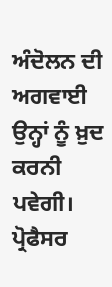ਅੰਦੋਲਨ ਦੀ ਅਗਵਾਈ ਉਨ੍ਹਾਂ ਨੂੰ ਖ਼ੁਦ ਕਰਨੀ ਪਵੇਗੀ।
ਪ੍ਰੋਫੈਸਰ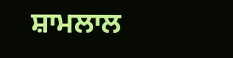ਸ਼ਾਮਲਾਲ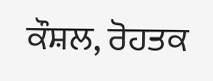ਕੌਸ਼ਲ, ਰੋਹਤਕ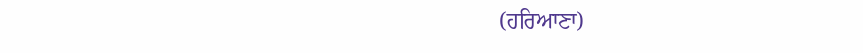(ਹਰਿਆਣਾ)